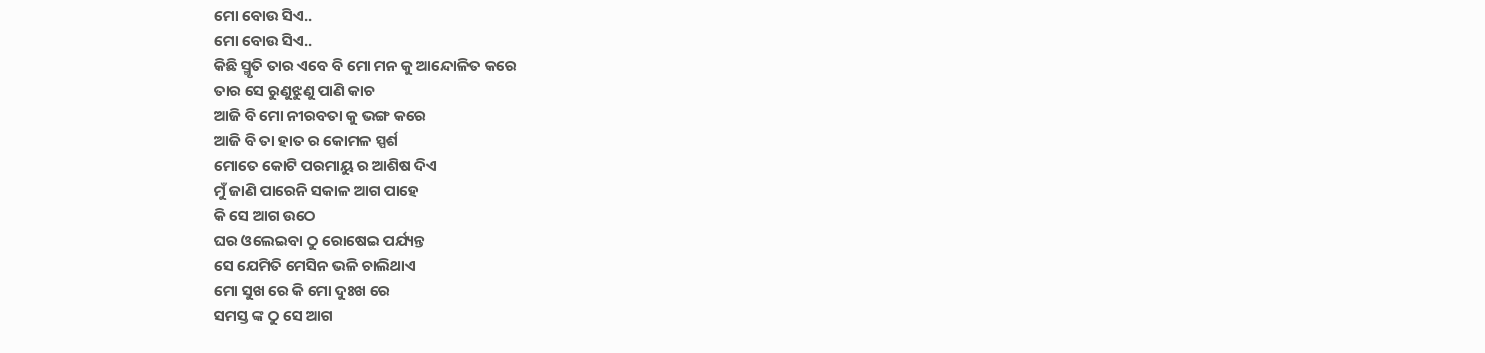ମୋ ବୋଉ ସିଏ..
ମୋ ବୋଉ ସିଏ..
କିଛି ସ୍ମୃତି ତାର ଏବେ ବି ମୋ ମନ କୁ ଆନ୍ଦୋଳିତ କରେ
ତାର ସେ ରୁଣୁଝୁଣୁ ପାଣି କାଚ
ଆଜି ବି ମୋ ନୀରବତା କୁ ଭଙ୍ଗ କରେ
ଆଜି ବି ତା ହାତ ର କୋମଳ ସ୍ପର୍ଶ
ମୋତେ କୋଟି ପରମାୟୁ ର ଆଶିଷ ଦିଏ
ମୁଁ ଜାଣି ପାରେନି ସକାଳ ଆଗ ପାହେ
କି ସେ ଆଗ ଉଠେ
ଘର ଓଲେଇବା ଠୁ ରୋଷେଇ ପର୍ଯ୍ୟନ୍ତ
ସେ ଯେମିତି ମେସିନ ଭଳି ଚାଲିଥାଏ
ମୋ ସୁଖ ରେ କି ମୋ ଦୁଃଖ ରେ
ସମସ୍ତ ଙ୍କ ଠୁ ସେ ଆଗ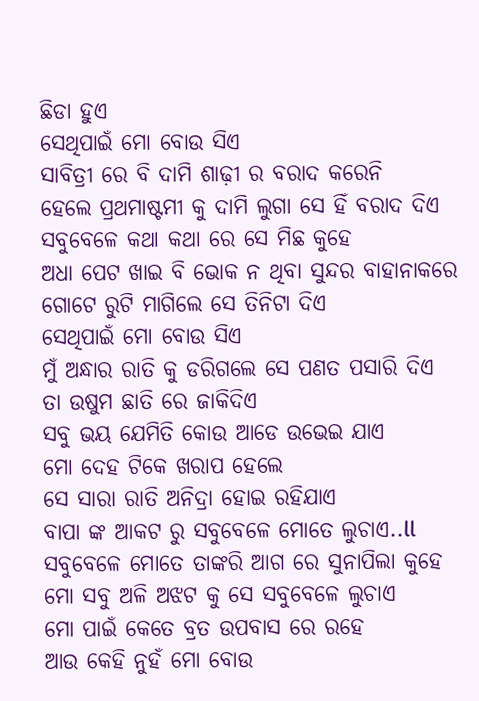ଛିଡା ହୁଏ
ସେଥିପାଇଁ ମୋ ବୋଉ ସିଏ
ସାବିତ୍ରୀ ରେ ବି ଦାମି ଶାଢ଼ୀ ର ବରାଦ କରେନି
ହେଲେ ପ୍ରଥମାଷ୍ଟମୀ କୁ ଦାମି ଲୁଗା ସେ ହିଁ ବରାଦ ଦିଏ
ସବୁବେଳେ କଥା କଥା ରେ ସେ ମିଛ କୁହେ
ଅଧା ପେଟ ଖାଇ ବି ଭୋକ ନ ଥିବା ସୁନ୍ଦର ବାହାନାକରେ
ଗୋଟେ ରୁଟି ମାଗିଲେ ସେ ତିନିଟା ଦିଏ
ସେଥିପାଇଁ ମୋ ବୋଉ ସିଏ
ମୁଁ ଅନ୍ଧାର ରାତି କୁ ଡରିଗଲେ ସେ ପଣତ ପସାରି ଦିଏ
ତା ଉଷୁମ ଛାତି ରେ ଜାକିଦିଏ
ସବୁ ଭୟ ଯେମିତି କୋଉ ଆଡେ ଉଭେଇ ଯାଏ
ମୋ ଦେହ ଟିକେ ଖରାପ ହେଲେ
ସେ ସାରା ରାତି ଅନିଦ୍ରା ହୋଇ ରହିଯାଏ
ବାପା ଙ୍କ ଆକଟ ରୁ ସବୁବେଳେ ମୋତେ ଲୁଚାଏ..ll
ସବୁବେଳେ ମୋତେ ତାଙ୍କରି ଆଗ ରେ ସୁନାପିଲା କୁହେ
ମୋ ସବୁ ଅଳି ଅଝଟ କୁ ସେ ସବୁବେଳେ ଲୁଚାଏ
ମୋ ପାଇଁ କେତେ ବ୍ରତ ଉପବାସ ରେ ରହେ
ଆଉ କେହି ନୁହଁ ମୋ ବୋଉ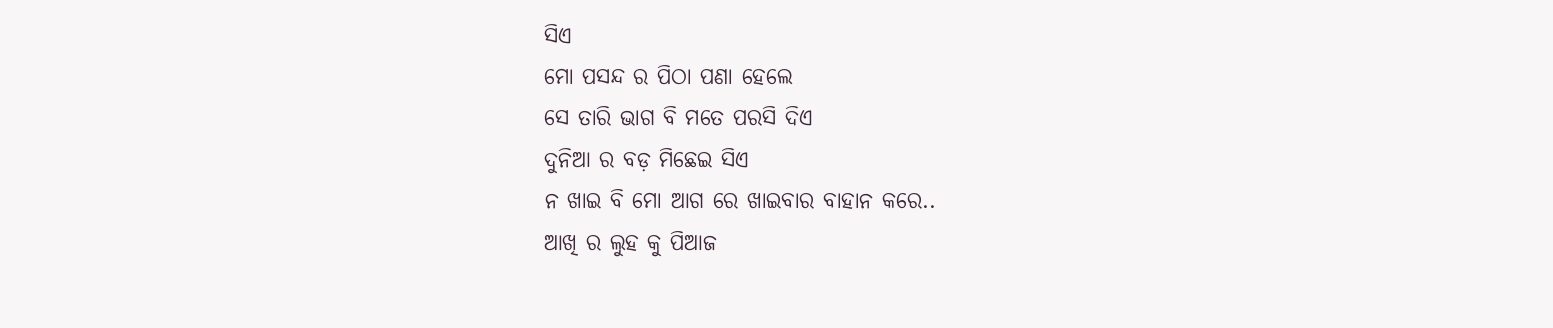ସିଏ
ମୋ ପସନ୍ଦ ର ପିଠା ପଣା ହେଲେ
ସେ ତାରି ଭାଗ ବି ମତେ ପରସି ଦିଏ
ଦୁନିଆ ର ବଡ଼ ମିଛେଇ ସିଏ
ନ ଖାଇ ବି ମୋ ଆଗ ରେ ଖାଇବାର ବାହାନ କରେ..
ଆଖି ର ଲୁହ କୁ ପିଆଜ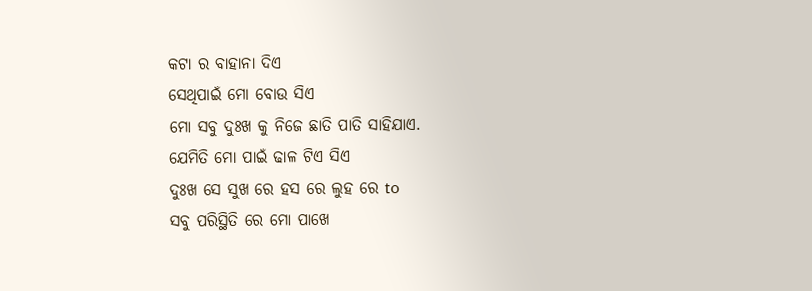କଟା ର ବାହାନା ଦିଏ
ସେଥିପାଇଁ ମୋ ବୋଉ ସିଏ
ମୋ ସବୁ ଦୁଃଖ କୁ ନିଜେ ଛାତି ପାତି ସାହିଯାଏ.
ଯେମିତି ମୋ ପାଇଁ ଢାଳ ଟିଏ ସିଏ
ଦୁଃଖ ସେ ସୁଖ ରେ ହସ ରେ ଲୁହ ରେ to
ସବୁ ପରିସ୍ଥିତି ରେ ମୋ ପାଖେ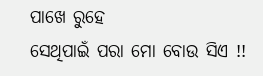ପାଖେ ରୁହେ
ସେଥିପାଇଁ ପରା ମୋ ବୋଉ ସିଏ !!